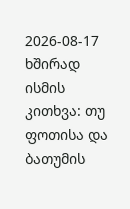2026-08-17
ხშირად ისმის კითხვა: თუ ფოთისა და ბათუმის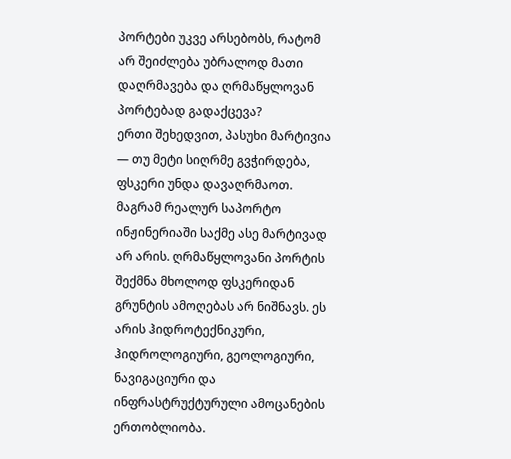პორტები უკვე არსებობს, რატომ არ შეიძლება უბრალოდ მათი დაღრმავება და ღრმაწყლოვან პორტებად გადაქცევა?
ერთი შეხედვით, პასუხი მარტივია — თუ მეტი სიღრმე გვჭირდება, ფსკერი უნდა დავაღრმაოთ. მაგრამ რეალურ საპორტო ინჟინერიაში საქმე ასე მარტივად არ არის. ღრმაწყლოვანი პორტის შექმნა მხოლოდ ფსკერიდან გრუნტის ამოღებას არ ნიშნავს. ეს არის ჰიდროტექნიკური, ჰიდროლოგიური, გეოლოგიური, ნავიგაციური და ინფრასტრუქტურული ამოცანების ერთობლიობა.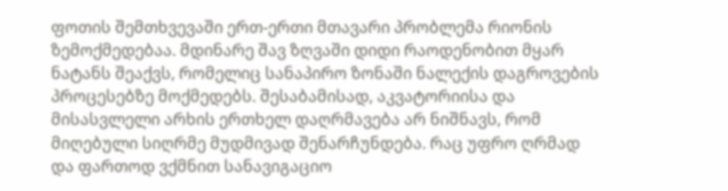ფოთის შემთხვევაში ერთ-ერთი მთავარი პრობლემა რიონის ზემოქმედებაა. მდინარე შავ ზღვაში დიდი რაოდენობით მყარ ნატანს შეაქვს, რომელიც სანაპირო ზონაში ნალექის დაგროვების პროცესებზე მოქმედებს. შესაბამისად, აკვატორიისა და მისასვლელი არხის ერთხელ დაღრმავება არ ნიშნავს, რომ მიღებული სიღრმე მუდმივად შენარჩუნდება. რაც უფრო ღრმად და ფართოდ ვქმნით სანავიგაციო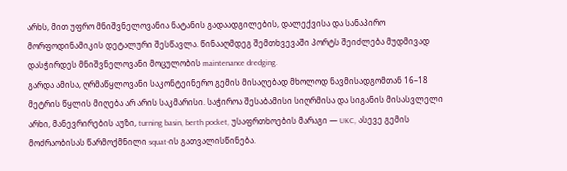არხს, მით უფრო მნიშვნელოვანია ნატანის გადაადგილების, დალექვისა და სანაპირო მორფოდინამიკის დეტალური შესწავლა. წინააღმდეგ შემთხვევაში პორტს შეიძლება მუდმივად დასჭირდეს მნიშვნელოვანი მოცულობის maintenance dredging.
გარდა ამისა, ღრმაწყლოვანი საკონტეინერო გემის მისაღებად მხოლოდ ნავმისადგომთან 16–18 მეტრის წყლის მიღება არ არის საკმარისი. საჭიროა შესაბამისი სიღრმისა და სიგანის მისასვლელი არხი, მანევრირების აუზი, turning basin, berth pocket, უსაფრთხოების მარაგი — UKC, ასევე გემის მოძრაობისას წარმოქმნილი squat-ის გათვალისწინება.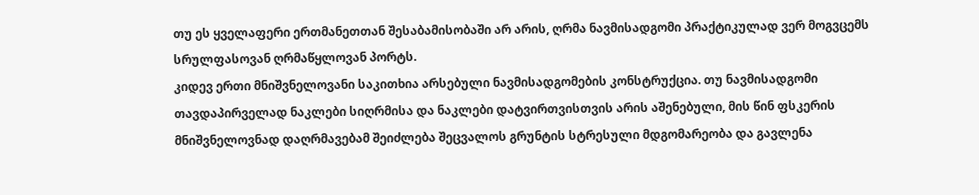თუ ეს ყველაფერი ერთმანეთთან შესაბამისობაში არ არის, ღრმა ნავმისადგომი პრაქტიკულად ვერ მოგვცემს სრულფასოვან ღრმაწყლოვან პორტს.
კიდევ ერთი მნიშვნელოვანი საკითხია არსებული ნავმისადგომების კონსტრუქცია. თუ ნავმისადგომი თავდაპირველად ნაკლები სიღრმისა და ნაკლები დატვირთვისთვის არის აშენებული, მის წინ ფსკერის მნიშვნელოვნად დაღრმავებამ შეიძლება შეცვალოს გრუნტის სტრესული მდგომარეობა და გავლენა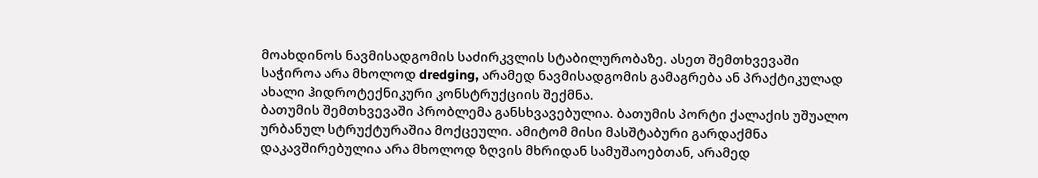მოახდინოს ნავმისადგომის საძირკვლის სტაბილურობაზე. ასეთ შემთხვევაში საჭიროა არა მხოლოდ dredging, არამედ ნავმისადგომის გამაგრება ან პრაქტიკულად ახალი ჰიდროტექნიკური კონსტრუქციის შექმნა.
ბათუმის შემთხვევაში პრობლემა განსხვავებულია. ბათუმის პორტი ქალაქის უშუალო ურბანულ სტრუქტურაშია მოქცეული. ამიტომ მისი მასშტაბური გარდაქმნა დაკავშირებულია არა მხოლოდ ზღვის მხრიდან სამუშაოებთან, არამედ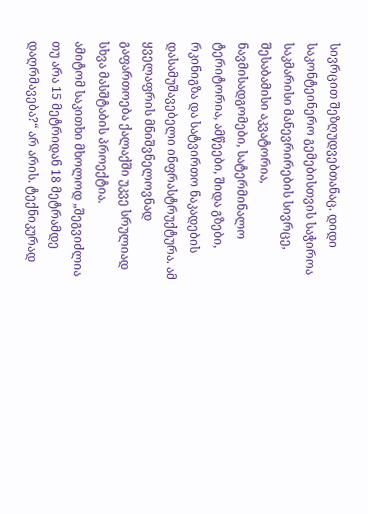სივრცით შეზღუდვებთანაც. დიდი საკონტეინერო გემებისთვის საჭიროა საკმარისი მანევრირების სივრცე, შესაბამისი აკვატორია, ნავმისადგომები, სატერმინალო ტერიტორია, ამწეები, შიდა გზები, რკინიგზა და სატვირთო ნაკადების დასამუშავებელი ინფრასტრუქტურა. ამ ყველაფრის მნიშვნელოვნად გაფართოება ქალაქში უკვე სრულიად სხვა მასშტაბის პროექტია.
ამიტომ საკითხი მხოლოდ „შეგვიძლია თუ არა 15 მეტრიდან 18 მეტრამდე დაღრმავება?“ არ არის. ტექნიკურად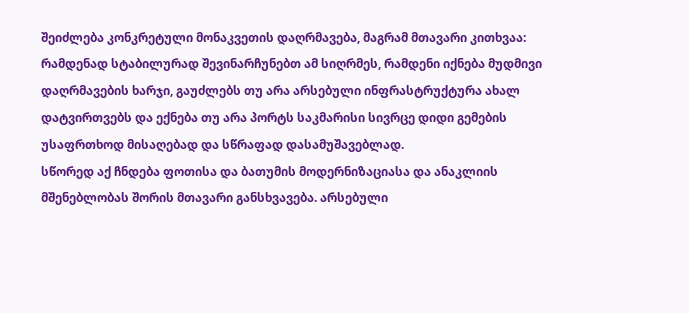შეიძლება კონკრეტული მონაკვეთის დაღრმავება, მაგრამ მთავარი კითხვაა: რამდენად სტაბილურად შევინარჩუნებთ ამ სიღრმეს, რამდენი იქნება მუდმივი დაღრმავების ხარჯი, გაუძლებს თუ არა არსებული ინფრასტრუქტურა ახალ დატვირთვებს და ექნება თუ არა პორტს საკმარისი სივრცე დიდი გემების უსაფრთხოდ მისაღებად და სწრაფად დასამუშავებლად.
სწორედ აქ ჩნდება ფოთისა და ბათუმის მოდერნიზაციასა და ანაკლიის მშენებლობას შორის მთავარი განსხვავება. არსებული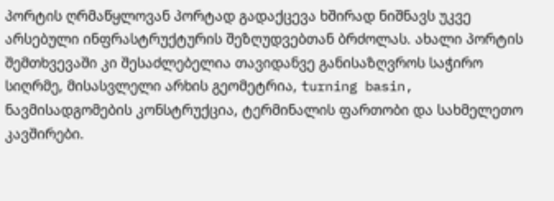პორტის ღრმაწყლოვან პორტად გადაქცევა ხშირად ნიშნავს უკვე არსებული ინფრასტრუქტურის შეზღუდვებთან ბრძოლას. ახალი პორტის შემთხვევაში კი შესაძლებელია თავიდანვე განისაზღვროს საჭირო სიღრმე, მისასვლელი არხის გეომეტრია, turning basin, ნავმისადგომების კონსტრუქცია, ტერმინალის ფართობი და სახმელეთო კავშირები.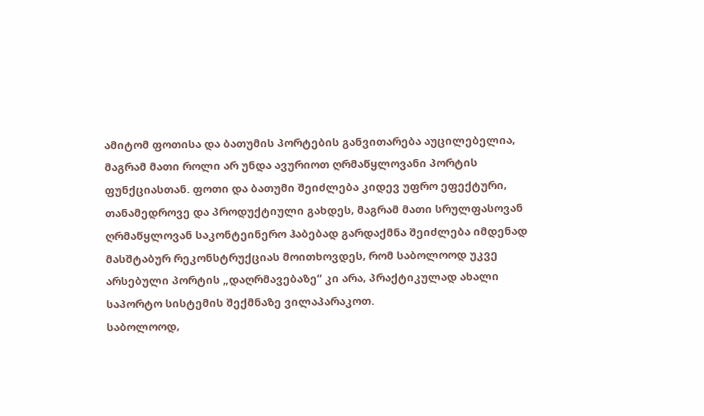ამიტომ ფოთისა და ბათუმის პორტების განვითარება აუცილებელია, მაგრამ მათი როლი არ უნდა ავურიოთ ღრმაწყლოვანი პორტის ფუნქციასთან. ფოთი და ბათუმი შეიძლება კიდევ უფრო ეფექტური, თანამედროვე და პროდუქტიული გახდეს, მაგრამ მათი სრულფასოვან ღრმაწყლოვან საკონტეინერო ჰაბებად გარდაქმნა შეიძლება იმდენად მასშტაბურ რეკონსტრუქციას მოითხოვდეს, რომ საბოლოოდ უკვე არსებული პორტის „დაღრმავებაზე“ კი არა, პრაქტიკულად ახალი საპორტო სისტემის შექმნაზე ვილაპარაკოთ.
საბოლოოდ,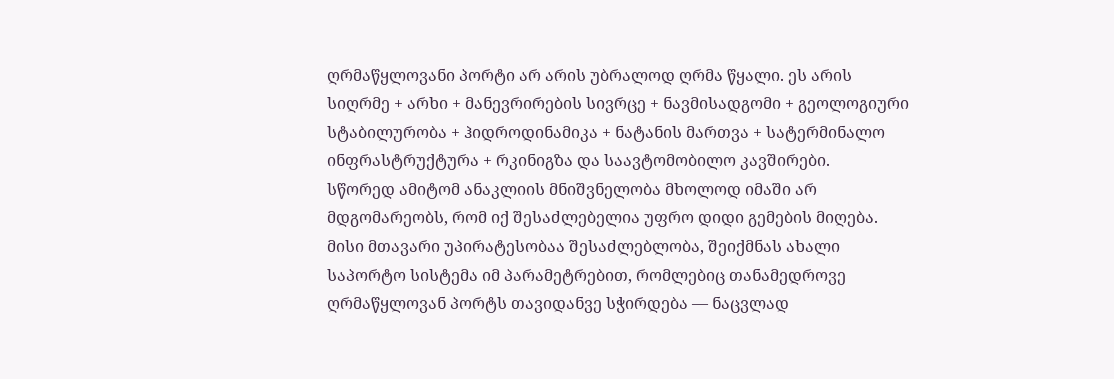ღრმაწყლოვანი პორტი არ არის უბრალოდ ღრმა წყალი. ეს არის სიღრმე + არხი + მანევრირების სივრცე + ნავმისადგომი + გეოლოგიური სტაბილურობა + ჰიდროდინამიკა + ნატანის მართვა + სატერმინალო ინფრასტრუქტურა + რკინიგზა და საავტომობილო კავშირები.
სწორედ ამიტომ ანაკლიის მნიშვნელობა მხოლოდ იმაში არ მდგომარეობს, რომ იქ შესაძლებელია უფრო დიდი გემების მიღება. მისი მთავარი უპირატესობაა შესაძლებლობა, შეიქმნას ახალი საპორტო სისტემა იმ პარამეტრებით, რომლებიც თანამედროვე ღრმაწყლოვან პორტს თავიდანვე სჭირდება — ნაცვლად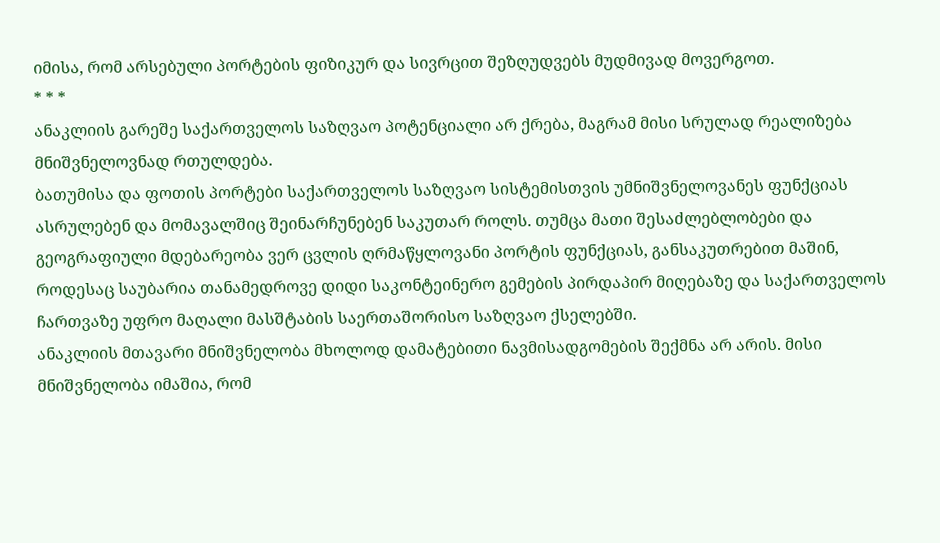იმისა, რომ არსებული პორტების ფიზიკურ და სივრცით შეზღუდვებს მუდმივად მოვერგოთ.
* * *
ანაკლიის გარეშე საქართველოს საზღვაო პოტენციალი არ ქრება, მაგრამ მისი სრულად რეალიზება მნიშვნელოვნად რთულდება.
ბათუმისა და ფოთის პორტები საქართველოს საზღვაო სისტემისთვის უმნიშვნელოვანეს ფუნქციას ასრულებენ და მომავალშიც შეინარჩუნებენ საკუთარ როლს. თუმცა მათი შესაძლებლობები და გეოგრაფიული მდებარეობა ვერ ცვლის ღრმაწყლოვანი პორტის ფუნქციას, განსაკუთრებით მაშინ, როდესაც საუბარია თანამედროვე დიდი საკონტეინერო გემების პირდაპირ მიღებაზე და საქართველოს ჩართვაზე უფრო მაღალი მასშტაბის საერთაშორისო საზღვაო ქსელებში.
ანაკლიის მთავარი მნიშვნელობა მხოლოდ დამატებითი ნავმისადგომების შექმნა არ არის. მისი მნიშვნელობა იმაშია, რომ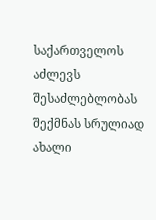საქართველოს აძლევს შესაძლებლობას შექმნას სრულიად ახალი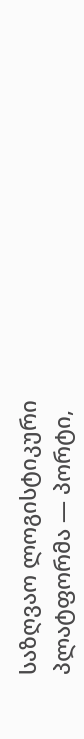საზღვაო ლოგისტიკური პლატფორმა — პორტი,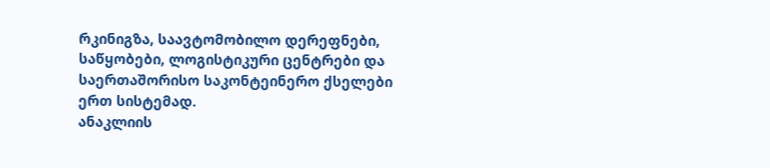რკინიგზა, საავტომობილო დერეფნები, საწყობები, ლოგისტიკური ცენტრები და საერთაშორისო საკონტეინერო ქსელები ერთ სისტემად.
ანაკლიის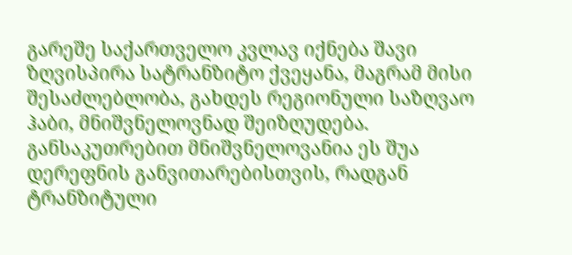გარეშე საქართველო კვლავ იქნება შავი ზღვისპირა სატრანზიტო ქვეყანა, მაგრამ მისი შესაძლებლობა, გახდეს რეგიონული საზღვაო ჰაბი, მნიშვნელოვნად შეიზღუდება. განსაკუთრებით მნიშვნელოვანია ეს შუა დერეფნის განვითარებისთვის, რადგან ტრანზიტული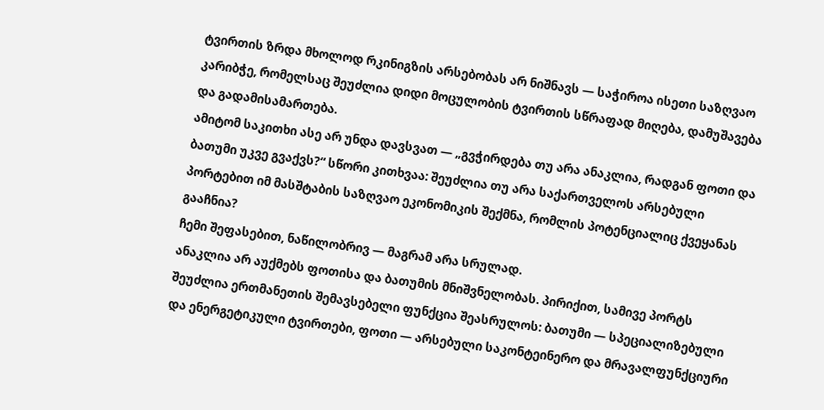ტვირთის ზრდა მხოლოდ რკინიგზის არსებობას არ ნიშნავს — საჭიროა ისეთი საზღვაო კარიბჭე, რომელსაც შეუძლია დიდი მოცულობის ტვირთის სწრაფად მიღება, დამუშავება და გადამისამართება.
ამიტომ საკითხი ასე არ უნდა დავსვათ — „გვჭირდება თუ არა ანაკლია, რადგან ფოთი და ბათუმი უკვე გვაქვს?“ სწორი კითხვაა: შეუძლია თუ არა საქართველოს არსებული პორტებით იმ მასშტაბის საზღვაო ეკონომიკის შექმნა, რომლის პოტენციალიც ქვეყანას გააჩნია?
ჩემი შეფასებით, ნაწილობრივ — მაგრამ არა სრულად.
ანაკლია არ აუქმებს ფოთისა და ბათუმის მნიშვნელობას. პირიქით, სამივე პორტს შეუძლია ერთმანეთის შემავსებელი ფუნქცია შეასრულოს: ბათუმი — სპეციალიზებული და ენერგეტიკული ტვირთები, ფოთი — არსებული საკონტეინერო და მრავალფუნქციური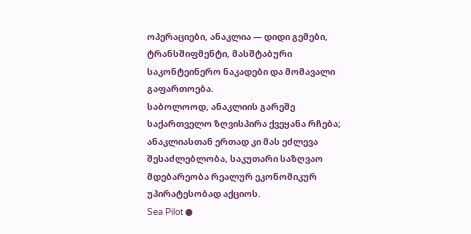ოპერაციები, ანაკლია — დიდი გემები, ტრანსშიფმენტი, მასშტაბური საკონტეინერო ნაკადები და მომავალი გაფართოება.
საბოლოოდ, ანაკლიის გარეშე საქართველო ზღვისპირა ქვეყანა რჩება; ანაკლიასთან ერთად კი მას ეძლევა შესაძლებლობა, საკუთარი საზღვაო მდებარეობა რეალურ ეკონომიკურ უპირატესობად აქციოს.
Sea Pilot ●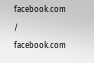facebook.com / facebook.com